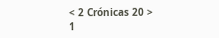< 2 Crónicas 20 >
1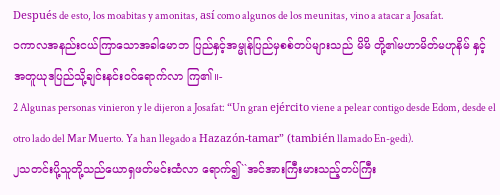Después de esto, los moabitas y amonitas, así como algunos de los meunitas, vino a atacar a Josafat.
၁ကာလအနည်းငယ်ကြာသောအခါမောဘ ပြည်နှင့်အမ္မုန်ပြည်မှစစ်တပ်များသည် မိမိ တို့၏မဟာမိတ်မဟုနိမ် နှင့်အတူယုဒပြည်သို့ချင်းနင်းဝင်ရောက်လာ ကြ၏။-
2 Algunas personas vinieron y le dijeron a Josafat: “Un gran ejército viene a pelear contigo desde Edom, desde el otro lado del Mar Muerto. Ya han llegado a Hazazón-tamar” (también llamado En-gedi).
၂သတင်းပို့သူတို့သည်ယောရှဖတ်မင်းထံလာ ရောက်၍``အင်အားကြီးမားသည့်တပ်ကြီး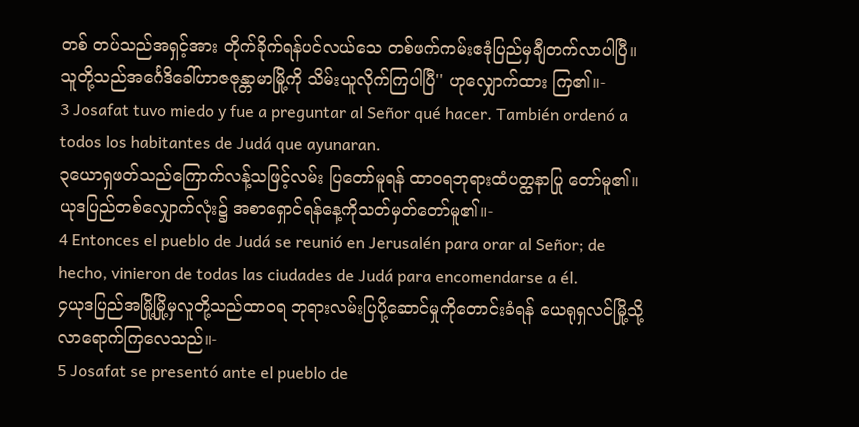တစ် တပ်သည်အရှင့်အား တိုက်ခိုက်ရန်ပင်လယ်သေ တစ်ဖက်ကမ်းဧဒုံပြည်မှချီတက်လာပါပြီ။ သူတို့သည်အင်္ဂေဒိခေါ်ဟာဇဇုန္တာမာမြို့ကို သိမ်းယူလိုက်ကြပါပြီ'' ဟုလျှောက်ထား ကြ၏။-
3 Josafat tuvo miedo y fue a preguntar al Señor qué hacer. También ordenó a todos los habitantes de Judá que ayunaran.
၃ယောရှဖတ်သည်ကြောက်လန့်သဖြင့်လမ်း ပြတော်မူရန် ထာဝရဘုရားထံပတ္ထနာပြု တော်မူ၏။ ယုဒပြည်တစ်လျှောက်လုံး၌ အစာရှောင်ရန်နေ့ကိုသတ်မှတ်တော်မူ၏။-
4 Entonces el pueblo de Judá se reunió en Jerusalén para orar al Señor; de hecho, vinieron de todas las ciudades de Judá para encomendarse a él.
၄ယုဒပြည်အမြို့မြို့မှလူတို့သည်ထာဝရ ဘုရားလမ်းပြပို့ဆောင်မှုကိုတောင်းခံရန် ယေရုရှလင်မြို့သို့လာရောက်ကြလေသည်။-
5 Josafat se presentó ante el pueblo de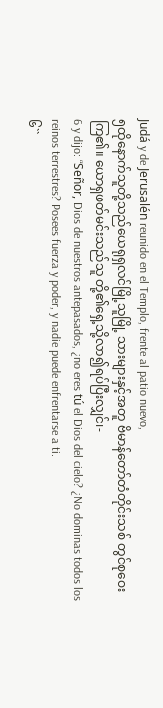Judá y de Jerusalén reunido en el Templo, frente al patio nuevo,
၅ထိုနောက်သူတို့သည်ယေရုရှလင်မြို့သူမြို့ သားများနှင့်အတူ ဗိမာန်တော်တံတိုင်းသစ် တွင်စုဝေးကြ၏။ ယောရှဖတ်မင်းသည်သူ တို့၏ရှေ့သို့လာ၍ရပ်ပြီးလျှင်၊-
6 y dijo: “Señor, Dios de nuestros antepasados, ¿no eres tú el Dios del cielo? ¿No dominas todos los reinos terrestres? Posees fuerza y poder, y nadie puede enfrentarse a ti.
၆``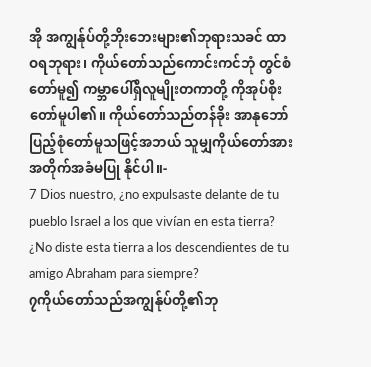အို အကျွန်ုပ်တို့ဘိုးဘေးများ၏ဘုရားသခင် ထာဝရဘုရား၊ ကိုယ်တော်သည်ကောင်းကင်ဘုံ တွင်စံတော်မူ၍ ကမ္ဘာပေါ်ရှိလူမျိုးတကာတို့ ကိုအုပ်စိုးတော်မူပါ၏။ ကိုယ်တော်သည်တန်ခိုး အာနုဘော်ပြည့်စုံတော်မူသဖြင့်အဘယ် သူမျှကိုယ်တော်အားအတိုက်အခံမပြု နိုင်ပါ။-
7 Dios nuestro, ¿no expulsaste delante de tu pueblo Israel a los que vivían en esta tierra? ¿No diste esta tierra a los descendientes de tu amigo Abraham para siempre?
၇ကိုယ်တော်သည်အကျွန်ုပ်တို့၏ဘု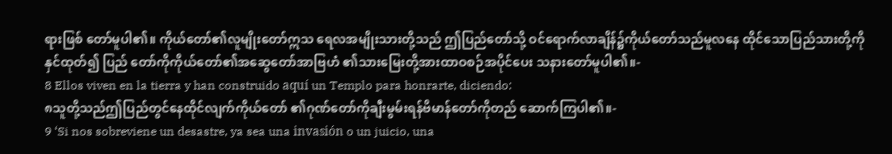ရားဖြစ် တော်မူပါ၏။ ကိုယ်တော်၏လူမျိုးတော်ဣသ ရေလအမျိုးသားတို့သည် ဤပြည်တော်သို့ ဝင်ရောက်လာချိန်၌ကိုယ်တော်သည်မူလနေ ထိုင်သောပြည်သားတို့ကိုနှင်ထုတ်၍ ပြည် တော်ကိုကိုယ်တော်၏အဆွေတော်အာဗြဟံ ၏သားမြေးတို့အားထာဝစဉ်အပိုင်ပေး သနားတော်မူပါ၏။-
8 Ellos viven en la tierra y han construido aquí un Templo para honrarte, diciendo:
၈သူတို့သည်ဤပြည်တွင်နေထိုင်လျက်ကိုယ်တော် ၏ဂုဏ်တော်ကိုချီးမွမ်းရန်ဗိမာန်တော်ကိုတည် ဆောက်ကြပါ၏။-
9 ‘Si nos sobreviene un desastre, ya sea una invasión o un juicio, una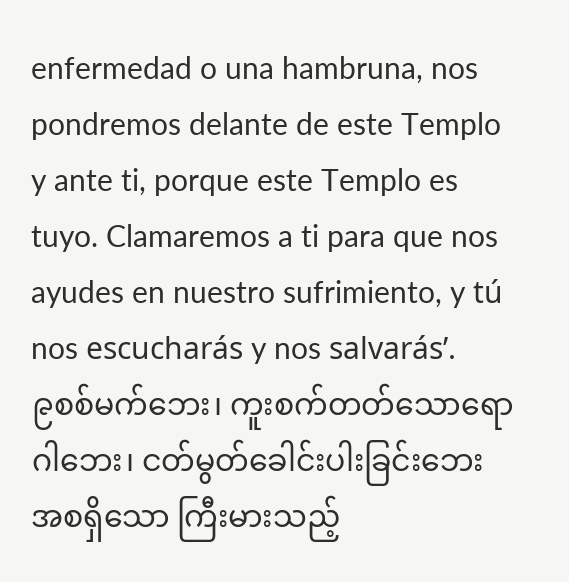enfermedad o una hambruna, nos pondremos delante de este Templo y ante ti, porque este Templo es tuyo. Clamaremos a ti para que nos ayudes en nuestro sufrimiento, y tú nos escucharás y nos salvarás’.
၉စစ်မက်ဘေး၊ ကူးစက်တတ်သောရောဂါဘေး၊ ငတ်မွတ်ခေါင်းပါးခြင်းဘေးအစရှိသော ကြီးမားသည့်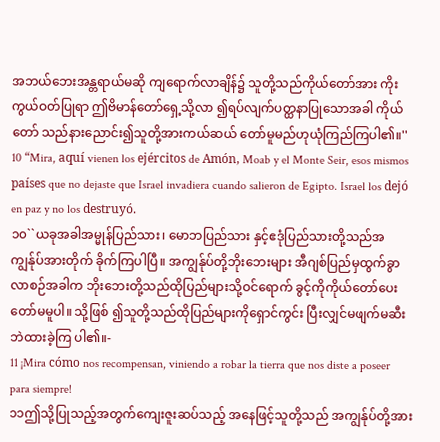အဘယ်ဘေးအန္တရာယ်မဆို ကျရောက်လာချိန်၌ သူတို့သည်ကိုယ်တော်အား ကိုးကွယ်ဝတ်ပြုရာ ဤဗိမာန်တော်ရှေ့သို့လာ ၍ရပ်လျက်ပတ္ထနာပြုသောအခါ ကိုယ်တော် သည်နားညောင်း၍သူတို့အားကယ်ဆယ် တော်မူမည်ဟုယုံကြည်ကြပါ၏။''
10 “Mira, aquí vienen los ejércitos de Amón, Moab y el Monte Seir, esos mismos países que no dejaste que Israel invadiera cuando salieron de Egipto. Israel los dejó en paz y no los destruyó.
၁၀``ယခုအခါအမ္မုန်ပြည်သား၊ မောဘပြည်သား နှင့်ဧဒုံပြည်သားတို့သည်အကျွန်ုပ်အားတိုက် ခိုက်ကြပါပြီ။ အကျွန်ုပ်တို့ဘိုးဘေးများ အီဂျစ်ပြည်မှထွက်ခွာလာစဉ်အခါက ဘိုးဘေးတို့သည်ထိုပြည်များသို့ဝင်ရောက် ခွင့်ကိုကိုယ်တော်ပေးတော်မမူပါ။ သို့ဖြစ် ၍သူတို့သည်ထိုပြည်များကိုရှောင်ကွင်း ပြီးလျှင်မဖျက်မဆီးဘဲထားခဲ့ကြ ပါ၏။-
11 ¡Mira cómo nos recompensan, viniendo a robar la tierra que nos diste a poseer para siempre!
၁၁ဤသို့ပြုသည့်အတွက်ကျေးဇူးဆပ်သည့် အနေဖြင့်သူတို့သည် အကျွန်ုပ်တို့အား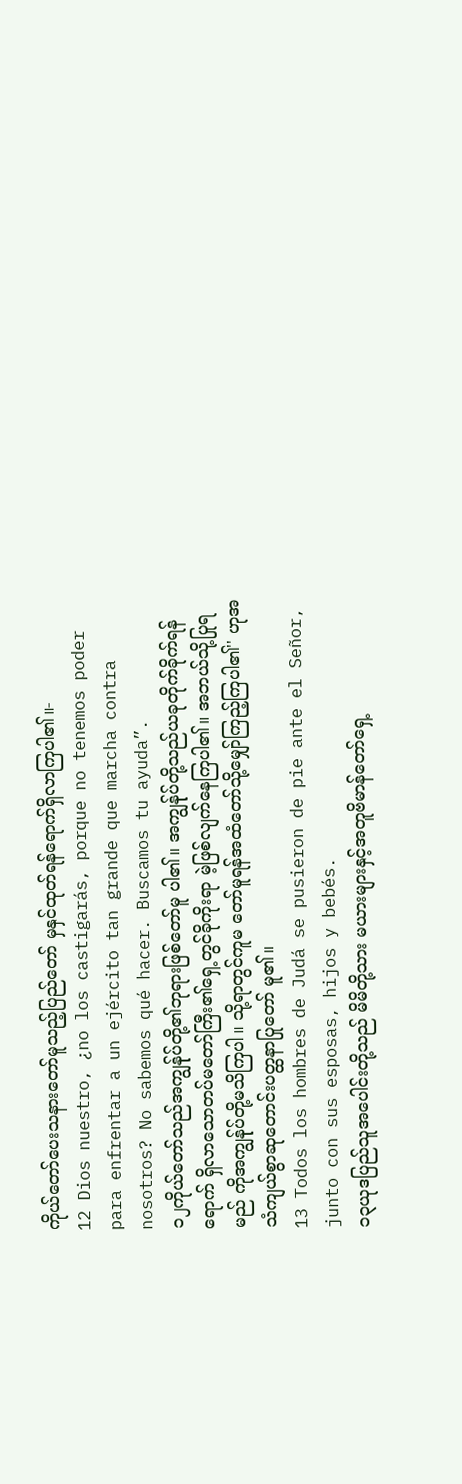ကိုယ်တော်ပေးသနားတော်မူသည့်ပြည်တော် မှနှင်ထုတ်ရန်ရောက်ရှိလာကြပါ၏။-
12 Dios nuestro, ¿no los castigarás, porque no tenemos poder para enfrentar a un ejército tan grande que marcha contra nosotros? No sabemos qué hacer. Buscamos tu ayuda”.
၁၂ကိုယ်တော်သည်အကျွန်ုပ်တို့၏ဘုရားဖြစ်တော်မူ ပါ၏။ အကျွန်ုပ်တို့သည်ယခုတိုက်ခိုက်ရန်ရောက် ရှိလာသောတပ်မတော်ကြီး၏ရှေ့တွင်ခိုကိုးရာ မဲ့ဖြစ်လျက်နေကြပါ၏။ အဘယ်သို့ပြုရမည် ကိုအကျွန်ုပ်တို့မသိကြပါ။ သို့ရာတွင်ကူမ တော်မူရန်အထံတော်သို့မျှော်ကြည့်ကြပါ၏'' ဟုအသံကျယ်စွာဆုတောင်းပတ္ထနာပြုတော် မူ၏။
13 Todos los hombres de Judá se pusieron de pie ante el Señor, junto con sus esposas, hijos y bebés.
၁၃ယုဒပြည်သူအပေါင်းတို့သည် မိမိတို့သား မယားများနှင့်အတူဗိမာန်တော်ရှေ့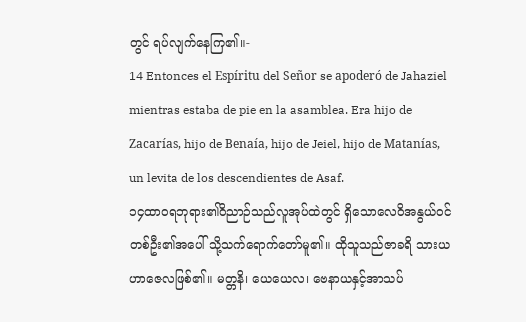တွင် ရပ်လျက်နေကြ၏။-
14 Entonces el Espíritu del Señor se apoderó de Jahaziel mientras estaba de pie en la asamblea. Era hijo de Zacarías, hijo de Benaía, hijo de Jeiel, hijo de Matanías, un levita de los descendientes de Asaf.
၁၄ထာဝရဘုရား၏ဝိညာဉ်သည်လူအုပ်ထဲတွင် ရှိသောလေဝိအနွယ်ဝင်တစ်ဦး၏အပေါ် သို့သက်ရောက်တော်မူ၏။ ထိုသူသည်ဇာခရိ သားယဟာဇေလဖြစ်၏။ မတ္တနိ၊ ယေယေလ၊ ဗေနာယနှင့်အာသပ်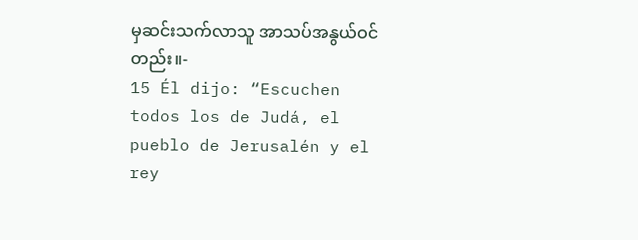မှဆင်းသက်လာသူ အာသပ်အနွယ်ဝင်တည်း။-
15 Él dijo: “Escuchen todos los de Judá, el pueblo de Jerusalén y el rey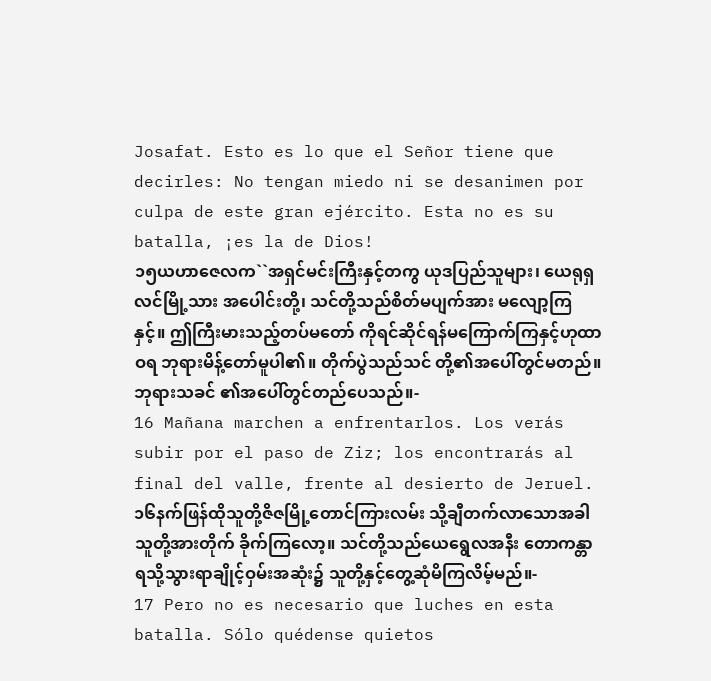Josafat. Esto es lo que el Señor tiene que decirles: No tengan miedo ni se desanimen por culpa de este gran ejército. Esta no es su batalla, ¡es la de Dios!
၁၅ယဟာဇေလက``အရှင်မင်းကြီးနှင့်တကွ ယုဒပြည်သူများ၊ ယေရုရှလင်မြို့သား အပေါင်းတို့၊ သင်တို့သည်စိတ်မပျက်အား မလျော့ကြနှင့်။ ဤကြီးမားသည့်တပ်မတော် ကိုရင်ဆိုင်ရန်မကြောက်ကြနှင့်ဟုထာဝရ ဘုရားမိန့်တော်မူပါ၏။ တိုက်ပွဲသည်သင် တို့၏အပေါ်တွင်မတည်။ ဘုရားသခင် ၏အပေါ်တွင်တည်ပေသည်။-
16 Mañana marchen a enfrentarlos. Los verás subir por el paso de Ziz; los encontrarás al final del valle, frente al desierto de Jeruel.
၁၆နက်ဖြန်ထိုသူတို့ဇိဇမြို့တောင်ကြားလမ်း သို့ချီတက်လာသောအခါ သူတို့အားတိုက် ခိုက်ကြလော့။ သင်တို့သည်ယေရွေလအနီး တောကန္တာရသို့သွားရာချိုင့်ဝှမ်းအဆုံး၌ သူတို့နှင့်တွေ့ဆုံမိကြလိမ့်မည်။-
17 Pero no es necesario que luches en esta batalla. Sólo quédense quietos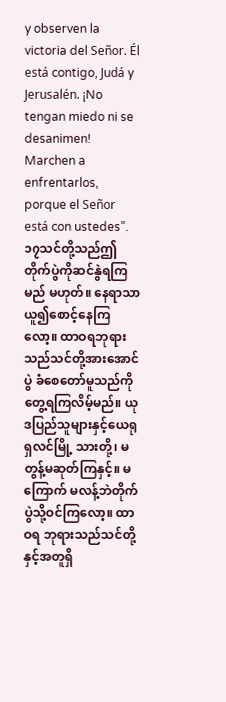y observen la victoria del Señor. Él está contigo, Judá y Jerusalén. ¡No tengan miedo ni se desanimen! Marchen a enfrentarlos, porque el Señor está con ustedes”.
၁၇သင်တို့သည်ဤတိုက်ပွဲကိုဆင်နွဲရကြမည် မဟုတ်။ နေရာသာယူ၍စောင့်နေကြလော့။ ထာဝရဘုရားသည်သင်တို့အားအောင်ပွဲ ခံစေတော်မူသည်ကိုတွေ့ရကြလိမ့်မည်။ ယုဒပြည်သူများနှင့်ယေရုရှလင်မြို့ သားတို့၊ မတွန့်မဆုတ်ကြနှင့်။ မကြောက် မလန့်ဘဲတိုက်ပွဲသို့ဝင်ကြလော့။ ထာဝရ ဘုရားသည်သင်တို့နှင့်အတူရှိ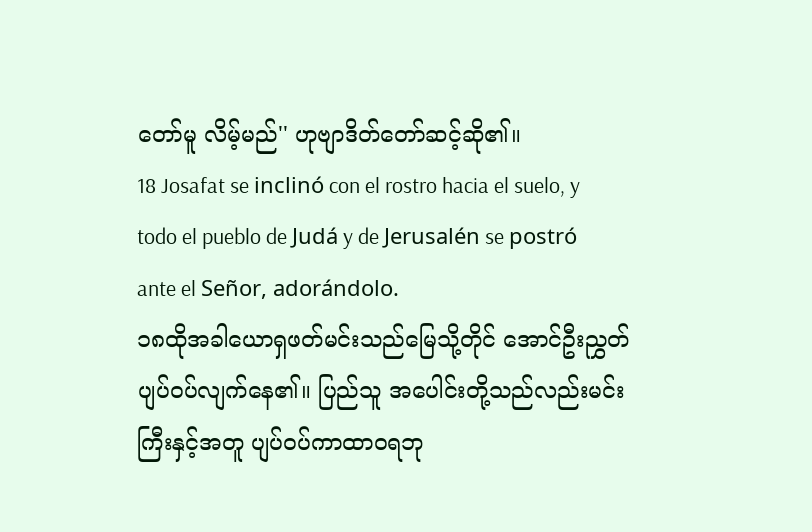တော်မူ လိမ့်မည်'' ဟုဗျာဒိတ်တော်ဆင့်ဆို၏။
18 Josafat se inclinó con el rostro hacia el suelo, y todo el pueblo de Judá y de Jerusalén se postró ante el Señor, adorándolo.
၁၈ထိုအခါယောရှဖတ်မင်းသည်မြေသို့တိုင် အောင်ဦးညွှတ်ပျပ်ဝပ်လျက်နေ၏။ ပြည်သူ အပေါင်းတို့သည်လည်းမင်းကြီးနှင့်အတူ ပျပ်ဝပ်ကာထာဝရဘု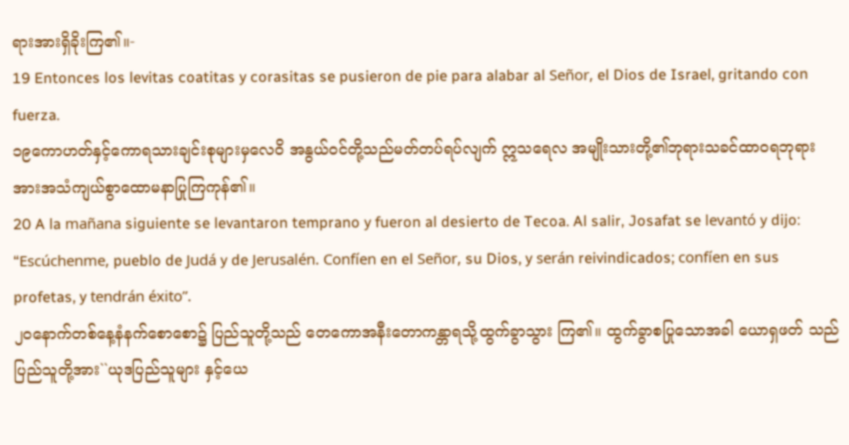ရားအားရှိခိုးကြ၏။-
19 Entonces los levitas coatitas y corasitas se pusieron de pie para alabar al Señor, el Dios de Israel, gritando con fuerza.
၁၉ကောဟတ်နှင့်ကောရသားချင်းစုများမှလေဝိ အနွယ်ဝင်တို့သည်မတ်တပ်ရပ်လျက် ဣသရေလ အမျိုးသားတို့၏ဘုရားသခင်ထာဝရဘုရား အားအသံကျယ်စွာထောမနာပြုကြကုန်၏။
20 A la mañana siguiente se levantaron temprano y fueron al desierto de Tecoa. Al salir, Josafat se levantó y dijo: “Escúchenme, pueblo de Judá y de Jerusalén. Confíen en el Señor, su Dios, y serán reivindicados; confíen en sus profetas, y tendrán éxito”.
၂၀နောက်တစ်နေ့နံနက်စောစော၌ ပြည်သူတို့သည် တေကောအနီးတောကန္တာရသို့ထွက်ခွာသွား ကြ၏။ ထွက်ခွာစပြုသောအခါ ယောရှဖတ် သည်ပြည်သူတို့အား``ယုဒပြည်သူများ နှင့်ယေ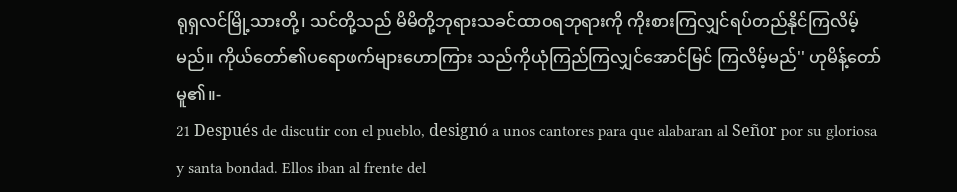ရုရှလင်မြို့သားတို့၊ သင်တို့သည် မိမိတို့ဘုရားသခင်ထာဝရဘုရားကို ကိုးစားကြလျှင်ရပ်တည်နိုင်ကြလိမ့်မည်။ ကိုယ်တော်၏ပရောဖက်များဟောကြား သည်ကိုယုံကြည်ကြလျှင်အောင်မြင် ကြလိမ့်မည်'' ဟုမိန့်တော်မူ၏။-
21 Después de discutir con el pueblo, designó a unos cantores para que alabaran al Señor por su gloriosa y santa bondad. Ellos iban al frente del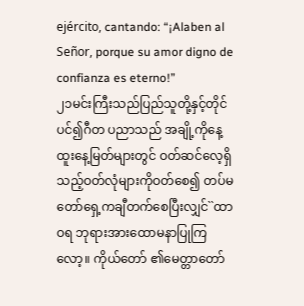ejército, cantando: “¡Alaben al Señor, porque su amor digno de confianza es eterno!”
၂၁မင်းကြီးသည်ပြည်သူတို့နှင့်တိုင်ပင်၍ဂီတ ပညာသည် အချို့ကိုနေ့ထူးနေ့မြတ်များတွင် ဝတ်ဆင်လေ့ရှိသည့်ဝတ်လုံများကိုဝတ်စေ၍ တပ်မတော်ရှေ့ကချီတက်စေပြီးလျှင်``ထာဝရ ဘုရားအားထောမနာပြုကြလော့။ ကိုယ်တော် ၏မေတ္တာတော်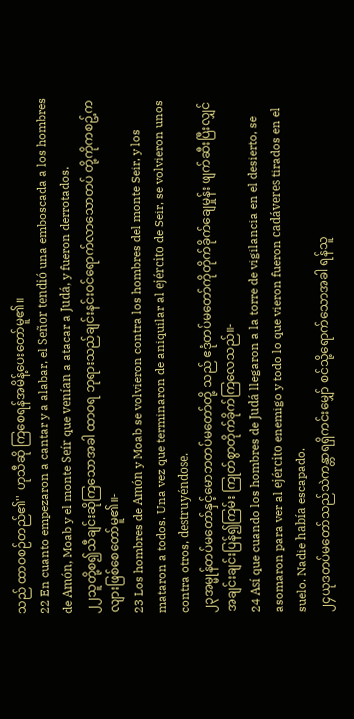သည် ထာဝစဉ်တည်၏'' ဟုသီဆို ကြစေရန်အမိန့်ပေးတော်မူ၏။
22 En cuanto empezaron a cantar y a alabar, el Señor tendió una emboscada a los hombres de Amón, Moab y el monte Seír que venían a atacar a Judá, y fueron derrotados.
၂၂သူတို့စ၍သီချင်းဆိုကြသောအခါ ထာဝရ ဘုရားသည်ချင်းနင်းဝင်ရောက်လာသောတပ် တို့ကိုကစဥ့်ကလျားဖြစ်စေတော်မူ၏။-
23 Los hombres de Amón y Moab se volvieron contra los hombres del monte Seir, y los mataron a todos. Una vez que terminaron de aniquilar al ejército de Seir, se volvieron unos contra otros, destruyéndose.
၂၃အမ္မုန်တပ်မတော်နှင့်မောဘတပ်မတော်တို့ သည် ဧဒုံတပ်မတော်ကိုတိုက်ခိုက်ချေမှုန်း ဖျက်ဆီးပြီးလျှင် အချင်းချင်းပြန်၍ကြမ်း ကြုတ်စွာတိုက်ခိုက်ကြလေသည်။-
24 Así que cuando los hombres de Judá llegaron a la torre de vigilancia en el desierto, se asomaron para ver al ejército enemigo y todo lo que vieron fueron cadáveres tirados en el suelo. Nadie había escapado.
၂၄ယုဒတပ်မတော်သည်သဲကန္တာရရှိကင်းမျှော် စင်သို့ရောက်သောအခါ ရန်သူ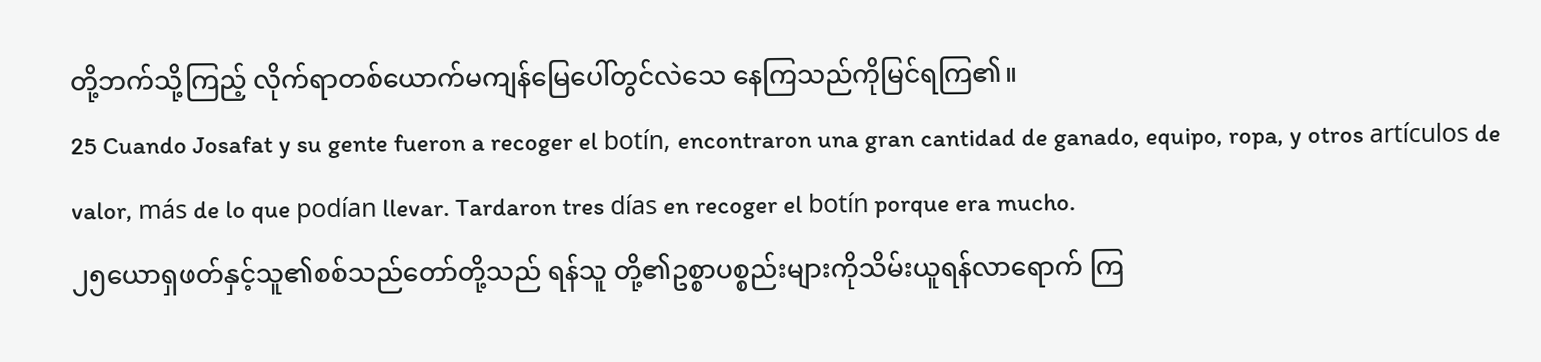တို့ဘက်သို့ကြည့် လိုက်ရာတစ်ယောက်မကျန်မြေပေါ်တွင်လဲသေ နေကြသည်ကိုမြင်ရကြ၏။
25 Cuando Josafat y su gente fueron a recoger el botín, encontraron una gran cantidad de ganado, equipo, ropa, y otros artículos de valor, más de lo que podían llevar. Tardaron tres días en recoger el botín porque era mucho.
၂၅ယောရှဖတ်နှင့်သူ၏စစ်သည်တော်တို့သည် ရန်သူ တို့၏ဥစ္စာပစ္စည်းများကိုသိမ်းယူရန်လာရောက် ကြ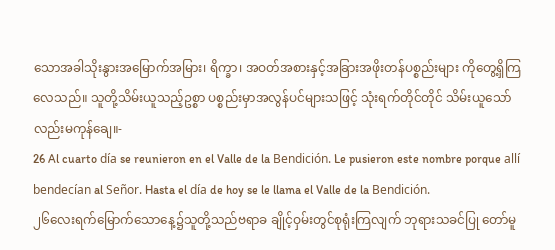သောအခါသိုးနွားအမြောက်အမြား၊ ရိက္ခာ၊ အဝတ်အစားနှင့်အခြားအဖိုးတန်ပစ္စည်းများ ကိုတွေ့ရှိကြလေသည်။ သူတို့သိမ်းယူသည့်ဥစ္စာ ပစ္စည်းမှာအလွန်ပင်များသဖြင့် သုံးရက်တိုင်တိုင် သိမ်းယူသော်လည်းမကုန်ချေ။-
26 Al cuarto día se reunieron en el Valle de la Bendición. Le pusieron este nombre porque allí bendecían al Señor. Hasta el día de hoy se le llama el Valle de la Bendición.
၂၆လေးရက်မြောက်သောနေ့၌သူတို့သည်ဗရာခ ချိုင့်ဝှမ်းတွင်စုရုံးကြလျက် ဘုရားသခင်ပြု တော်မူ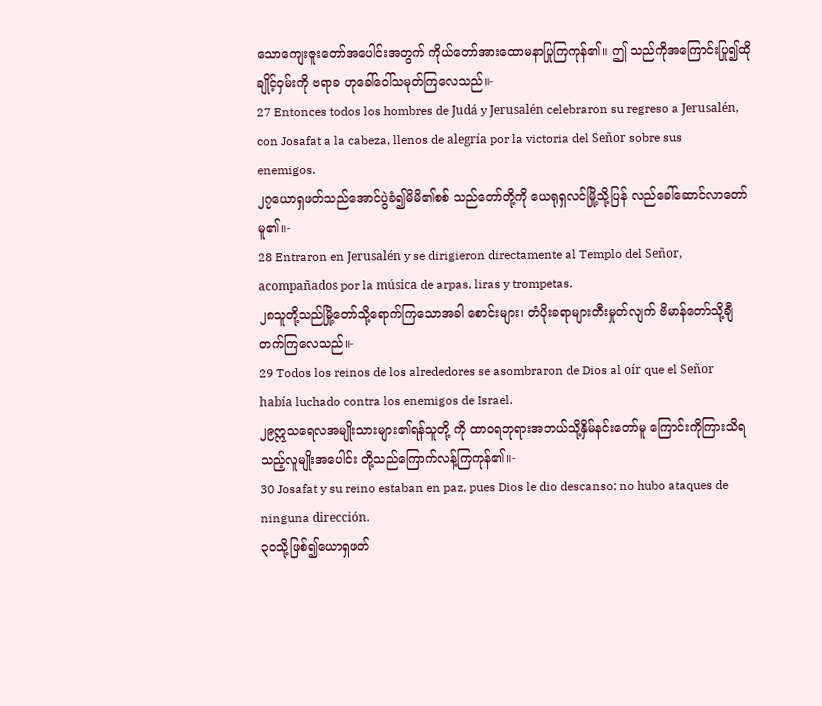သောကျေးဇူးတော်အပေါင်းအတွက် ကိုယ်တော်အားထောမနာပြုကြကုန်၏။ ဤ သည်ကိုအကြောင်းပြု၍ထိုချိုင့်ဝှမ်းကို ဗရာခ ဟုခေါ်ဝေါ်သမုတ်ကြလေသည်။-
27 Entonces todos los hombres de Judá y Jerusalén celebraron su regreso a Jerusalén, con Josafat a la cabeza, llenos de alegría por la victoria del Señor sobre sus enemigos.
၂၇ယောရှဖတ်သည်အောင်ပွဲခံ၍မိမိ၏စစ် သည်တော်တို့ကို ယေရုရှလင်မြို့သို့ပြန် လည်ခေါ်ဆောင်လာတော်မူ၏။-
28 Entraron en Jerusalén y se dirigieron directamente al Templo del Señor, acompañados por la música de arpas, liras y trompetas.
၂၈သူတို့သည်မြို့တော်သို့ရောက်ကြသောအခါ စောင်းများ၊ တံပိုးခရာများတီးမှုတ်လျက် ဗိမာန်တော်သို့ချီတက်ကြလေသည်။-
29 Todos los reinos de los alrededores se asombraron de Dios al oír que el Señor había luchado contra los enemigos de Israel.
၂၉ဣသရေလအမျိုးသားများ၏ရန်သူတို့ ကို ထာဝရဘုရားအဘယ်သို့နှိမ်နင်းတော်မူ ကြောင်းကိုကြားသိရသည့်လူမျိုးအပေါင်း တို့သည်ကြောက်လန့်ကြကုန်၏။-
30 Josafat y su reino estaban en paz, pues Dios le dio descanso; no hubo ataques de ninguna dirección.
၃၀သို့ဖြစ်၍ယောရှဖတ်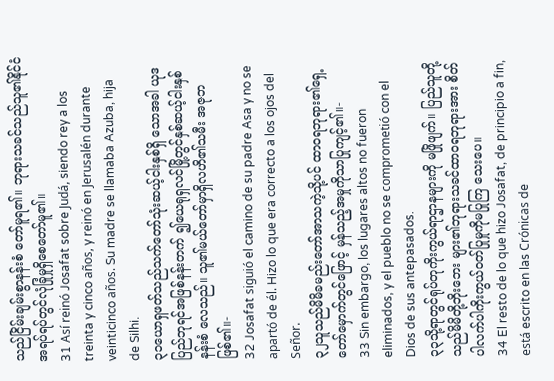သည်ငြိမ်းချမ်းစွာနန်းစံ တော်မူရ၏။ ဘုရားသခင်သည်သူ၏နိုင်ငံ အရပ်ရပ်တွင်လုံခြုံမှုရှိစေတော်မူ၏။
31 Así reinó Josafat sobre Judá, siendo rey a los treinta y cinco años, y reinó en Jerusalén durante veinticinco años. Su madre se llamaba Azuba, hija de Silhi.
၃၁ယောရှဖတ်သည်သက်တော်သုံးဆယ့်ငါးနှစ်ရှိ သောအခါ ယုဒပြည်ဘုရင်အဖြစ်နန်းတက် ၍ယေရုရှလင်မြို့တွင်နှစ်ဆယ့်ငါးနှစ်နန်းစံ လေသည်။ သူ၏မယ်တော်မှာရှိလဟိ၏သမီး အဇုဘဖြစ်၏။-
32 Josafat siguió el camino de su padre Asa y no se apartó de él. Hizo lo que era correcto a los ojos del Señor.
၃၂သူသည်မိမိခမည်းတော်အာသကဲ့သို့ပင် ထာဝရဘုရား၏ရှေ့တော်မှောက်တွင်ဖြောင့် မှန်သည့်အမှုကိုသာပြုကျင့်၏။-
33 Sin embargo, los lugares altos no fueron eliminados, y el pueblo no se comprometió con el Dios de sus antepasados.
၃၃သို့ရာတွင်ရုပ်တုကိုးကွယ်ရာဌာနများကို မဖြိုဖျက်။ ပြည်သူတို့သည်မိမိတို့ဘိုးဘေး များ၏ဘုရားသခင်ထာဝရဘုရားအား စိတ် ပါလက်ပါကိုးကွယ်ဝတ်ပြုမှုကိုမပြုကြ သေးပေ။
34 El resto de lo que hizo Josafat, de principio a fin, está escrito en las Crónicas de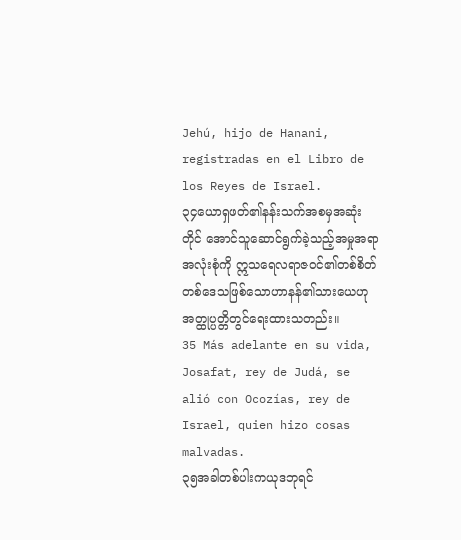Jehú, hijo de Hanani, registradas en el Libro de los Reyes de Israel.
၃၄ယောရှဖတ်၏နန်းသက်အစမှအဆုံးတိုင် အောင်သူဆောင်ရွက်ခဲ့သည့်အမှုအရာ အလုံးစုံကို ဣသရေလရာဇဝင်၏တစ်စိတ် တစ်ဒေသဖြစ်သောဟာနန်၏သားယေဟု အတ္ထုပ္ပတ္တိတွင်ရေးထားသတည်း။
35 Más adelante en su vida, Josafat, rey de Judá, se alió con Ocozías, rey de Israel, quien hizo cosas malvadas.
၃၅အခါတစ်ပါးကယုဒဘုရင်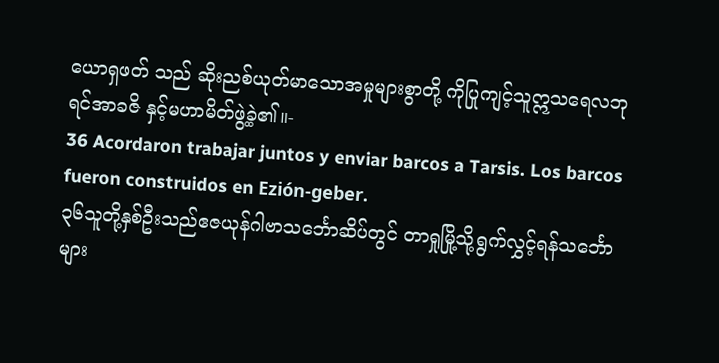ယောရှဖတ် သည် ဆိုးညစ်ယုတ်မာသောအမှုများစွာတို့ ကိုပြုကျင့်သူဣသရေလဘုရင်အာခဇိ နှင့်မဟာမိတ်ဖွဲ့ခဲ့၏။-
36 Acordaron trabajar juntos y enviar barcos a Tarsis. Los barcos fueron construidos en Ezión-geber.
၃၆သူတို့နှစ်ဦးသည်ဧဇယုန်ဂါဗာသင်္ဘောဆိပ်တွင် တာရှုမြို့သို့ရွက်လွှင့်ရန်သင်္ဘောများ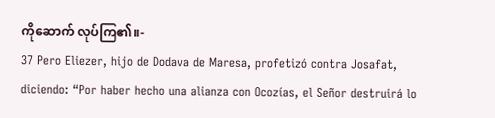ကိုဆောက် လုပ်ကြ၏။-
37 Pero Eliezer, hijo de Dodava de Maresa, profetizó contra Josafat, diciendo: “Por haber hecho una alianza con Ocozías, el Señor destruirá lo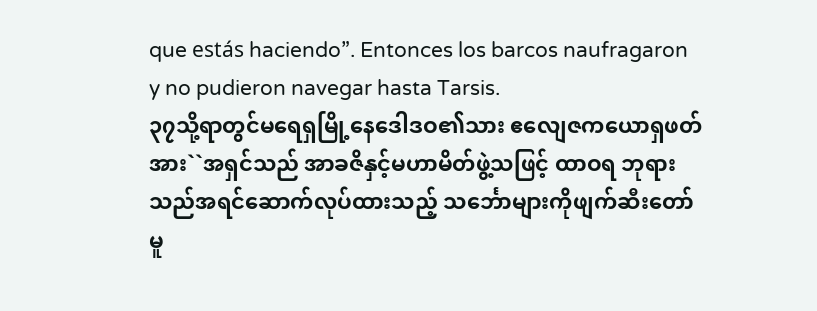que estás haciendo”. Entonces los barcos naufragaron y no pudieron navegar hasta Tarsis.
၃၇သို့ရာတွင်မရေရှမြို့နေဒေါဒဝ၏သား ဧလျေဇကယောရှဖတ်အား``အရှင်သည် အာခဇိနှင့်မဟာမိတ်ဖွဲ့သဖြင့် ထာဝရ ဘုရားသည်အရင်ဆောက်လုပ်ထားသည့် သင်္ဘောများကိုဖျက်ဆီးတော်မူ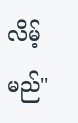လိမ့်မည်''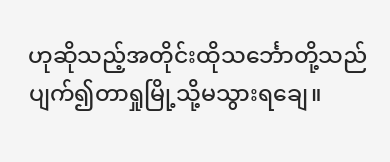ဟုဆိုသည့်အတိုင်းထိုသင်္ဘောတို့သည် ပျက်၍တာရှုမြို့သို့မသွားရချေ။